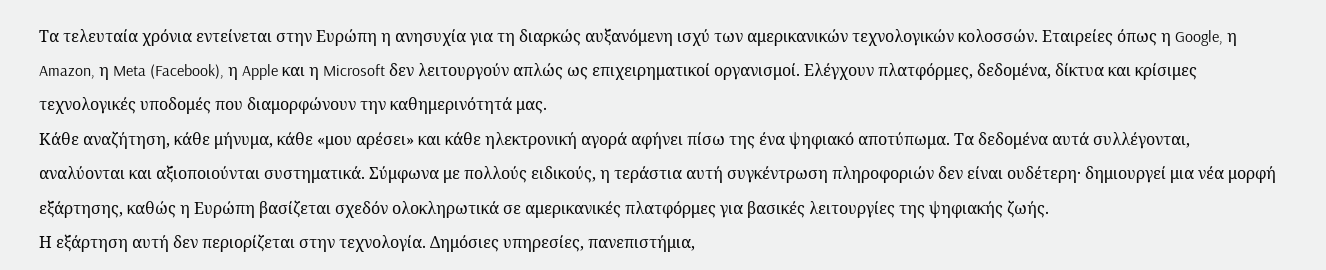Τα τελευταία χρόνια εντείνεται στην Ευρώπη η ανησυχία για τη διαρκώς αυξανόμενη ισχύ των αμερικανικών τεχνολογικών κολοσσών. Εταιρείες όπως η Google, η Amazon, η Meta (Facebook), η Apple και η Microsoft δεν λειτουργούν απλώς ως επιχειρηματικοί οργανισμοί. Ελέγχουν πλατφόρμες, δεδομένα, δίκτυα και κρίσιμες τεχνολογικές υποδομές που διαμορφώνουν την καθημερινότητά μας.
Κάθε αναζήτηση, κάθε μήνυμα, κάθε «μου αρέσει» και κάθε ηλεκτρονική αγορά αφήνει πίσω της ένα ψηφιακό αποτύπωμα. Τα δεδομένα αυτά συλλέγονται, αναλύονται και αξιοποιούνται συστηματικά. Σύμφωνα με πολλούς ειδικούς, η τεράστια αυτή συγκέντρωση πληροφοριών δεν είναι ουδέτερη· δημιουργεί μια νέα μορφή εξάρτησης, καθώς η Ευρώπη βασίζεται σχεδόν ολοκληρωτικά σε αμερικανικές πλατφόρμες για βασικές λειτουργίες της ψηφιακής ζωής.
Η εξάρτηση αυτή δεν περιορίζεται στην τεχνολογία. Δημόσιες υπηρεσίες, πανεπιστήμια,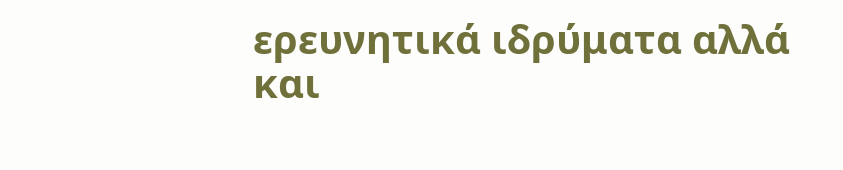ερευνητικά ιδρύματα αλλά και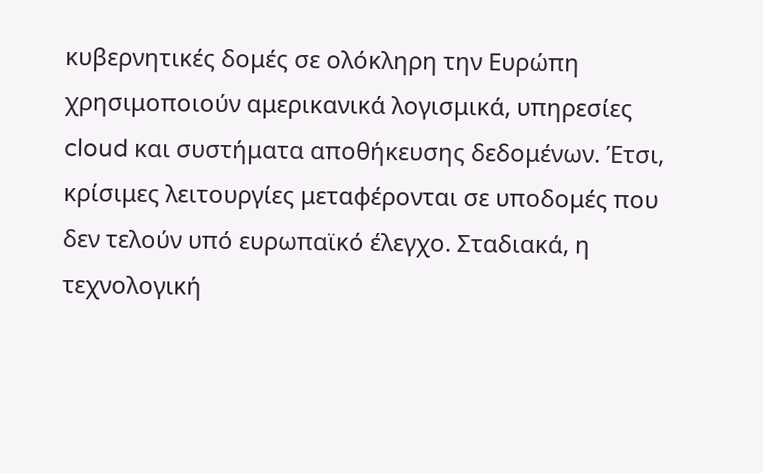κυβερνητικές δομές σε ολόκληρη την Ευρώπη χρησιμοποιούν αμερικανικά λογισμικά, υπηρεσίες cloud και συστήματα αποθήκευσης δεδομένων. Έτσι, κρίσιμες λειτουργίες μεταφέρονται σε υποδομές που δεν τελούν υπό ευρωπαϊκό έλεγχο. Σταδιακά, η τεχνολογική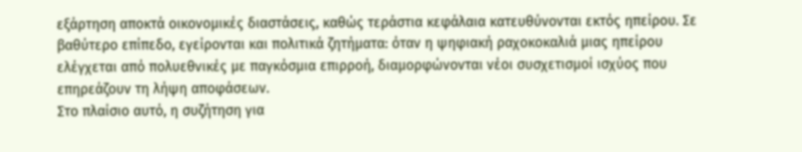εξάρτηση αποκτά οικονομικές διαστάσεις, καθώς τεράστια κεφάλαια κατευθύνονται εκτός ηπείρου. Σε βαθύτερο επίπεδο, εγείρονται και πολιτικά ζητήματα: όταν η ψηφιακή ραχοκοκαλιά μιας ηπείρου ελέγχεται από πολυεθνικές με παγκόσμια επιρροή, διαμορφώνονται νέοι συσχετισμοί ισχύος που επηρεάζουν τη λήψη αποφάσεων.
Στο πλαίσιο αυτό, η συζήτηση για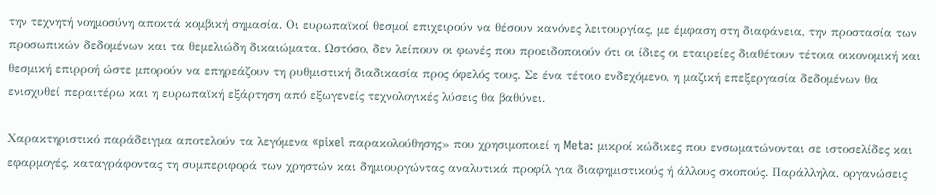την τεχνητή νοημοσύνη αποκτά κομβική σημασία. Οι ευρωπαϊκοί θεσμοί επιχειρούν να θέσουν κανόνες λειτουργίας, με έμφαση στη διαφάνεια, την προστασία των προσωπικών δεδομένων και τα θεμελιώδη δικαιώματα. Ωστόσο, δεν λείπουν οι φωνές που προειδοποιούν ότι οι ίδιες οι εταιρείες διαθέτουν τέτοια οικονομική και θεσμική επιρροή ώστε μπορούν να επηρεάζουν τη ρυθμιστική διαδικασία προς όφελός τους. Σε ένα τέτοιο ενδεχόμενο, η μαζική επεξεργασία δεδομένων θα ενισχυθεί περαιτέρω και η ευρωπαϊκή εξάρτηση από εξωγενείς τεχνολογικές λύσεις θα βαθύνει.

Χαρακτηριστικό παράδειγμα αποτελούν τα λεγόμενα «pixel παρακολούθησης» που χρησιμοποιεί η Meta: μικροί κώδικες που ενσωματώνονται σε ιστοσελίδες και εφαρμογές, καταγράφοντας τη συμπεριφορά των χρηστών και δημιουργώντας αναλυτικά προφίλ για διαφημιστικούς ή άλλους σκοπούς. Παράλληλα, οργανώσεις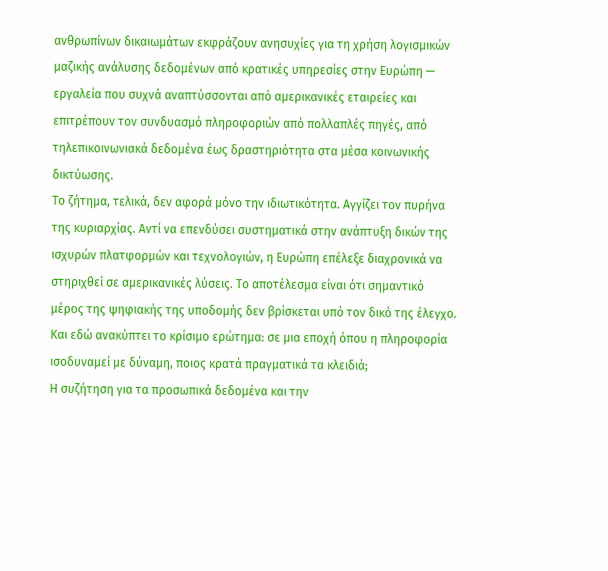ανθρωπίνων δικαιωμάτων εκφράζουν ανησυχίες για τη χρήση λογισμικών μαζικής ανάλυσης δεδομένων από κρατικές υπηρεσίες στην Ευρώπη — εργαλεία που συχνά αναπτύσσονται από αμερικανικές εταιρείες και επιτρέπουν τον συνδυασμό πληροφοριών από πολλαπλές πηγές, από τηλεπικοινωνιακά δεδομένα έως δραστηριότητα στα μέσα κοινωνικής δικτύωσης.
Το ζήτημα, τελικά, δεν αφορά μόνο την ιδιωτικότητα. Αγγίζει τον πυρήνα της κυριαρχίας. Αντί να επενδύσει συστηματικά στην ανάπτυξη δικών της ισχυρών πλατφορμών και τεχνολογιών, η Ευρώπη επέλεξε διαχρονικά να στηριχθεί σε αμερικανικές λύσεις. Το αποτέλεσμα είναι ότι σημαντικό μέρος της ψηφιακής της υποδομής δεν βρίσκεται υπό τον δικό της έλεγχο.
Και εδώ ανακύπτει το κρίσιμο ερώτημα: σε μια εποχή όπου η πληροφορία ισοδυναμεί με δύναμη, ποιος κρατά πραγματικά τα κλειδιά;
Η συζήτηση για τα προσωπικά δεδομένα και την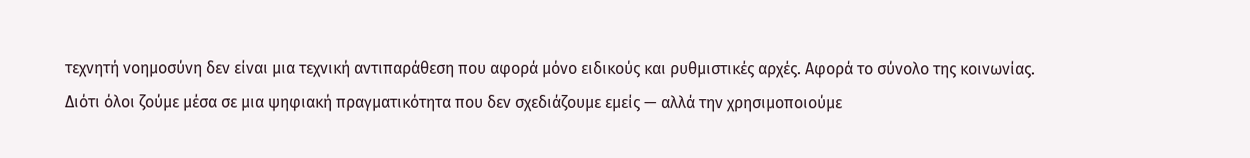τεχνητή νοημοσύνη δεν είναι μια τεχνική αντιπαράθεση που αφορά μόνο ειδικούς και ρυθμιστικές αρχές. Αφορά το σύνολο της κοινωνίας. Διότι όλοι ζούμε μέσα σε μια ψηφιακή πραγματικότητα που δεν σχεδιάζουμε εμείς — αλλά την χρησιμοποιούμε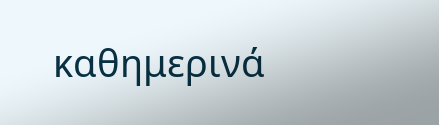καθημερινά